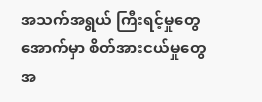အသက်အရွယ် ကြီးရင့်မှုတွေ အောက်မှာ စိတ်အားငယ်မှုတွေ အ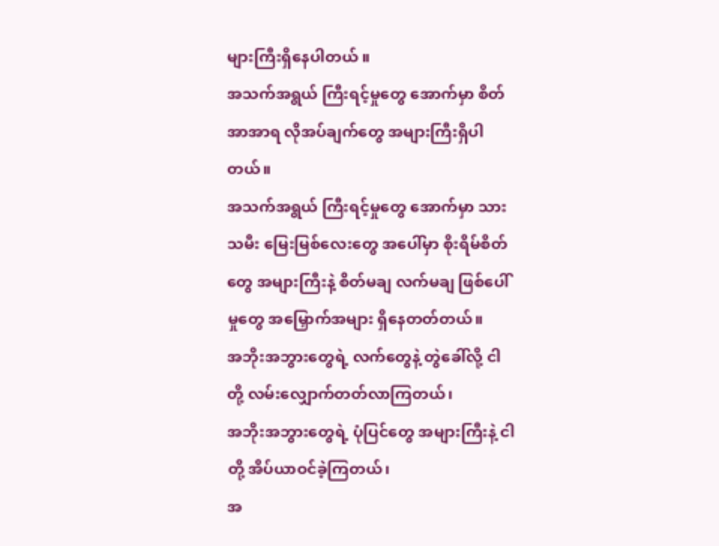များကြီးရှိနေပါတယ် ။
အသက်အရွယ် ကြီးရင့်မှုတွေ အောက်မှာ စိတ် အာအာရ လိုအပ်ချက်တွေ အများကြီးရှိပါတယ်။
အသက်အရွယ် ကြီးရင့်မှုတွေ အောက်မှာ သားသမီး မြေးမြစ်လေးတွေ အပေါ်မှာ စိုးရိမ်စိတ်တွေ အများကြီးနဲ့ စိတ်မချ လက်မချ ဖြစ်ပေါ်မှုတွေ အမြှောက်အများ ရှိနေတတ်တယ်။
အဘိုးအဘွားတွေရဲ့ လက်တွေနဲ့ တွဲခေါ်လို့ ငါတို့ လမ်းလျှောက်တတ်လာကြတယ်၊
အဘိုးအဘွားတွေရဲ့ ပုံပြင်တွေ အများကြီးနဲ့ ငါတို့ အိပ်ယာဝင်ခဲ့ကြတယ်၊
အ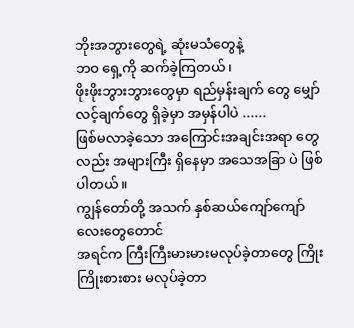ဘိုးအဘွားတွေရဲ့ ဆုံးမသံတွေနဲ့
ဘဝ ရှေ့ကို ဆက်ခဲ့ကြတယ်၊
ဖိုးဖိုးဘွားဘွားတွေမှာ ရည်မှန်းချက် တွေ မျှော်လင့်ချက်တွေ ရှိခဲ့မှာ အမှန်ပါပဲ ......
ဖြစ်မလာခဲ့သော အကြောင်းအချင်းအရာ တွေလည်း အများကြီး ရှိနေမှာ အသေအခြာ ပဲ ဖြစ်ပါတယ်။
ကျွန်တော်တို့ အသက် နှစ်ဆယ်ကျော်ကျော်လေးတွေတောင်
အရင်က ကြီးကြီးမားမားမလုပ်ခဲ့တာတွေ ကြိုးကြိုးစားစား မလုပ်ခဲ့တာ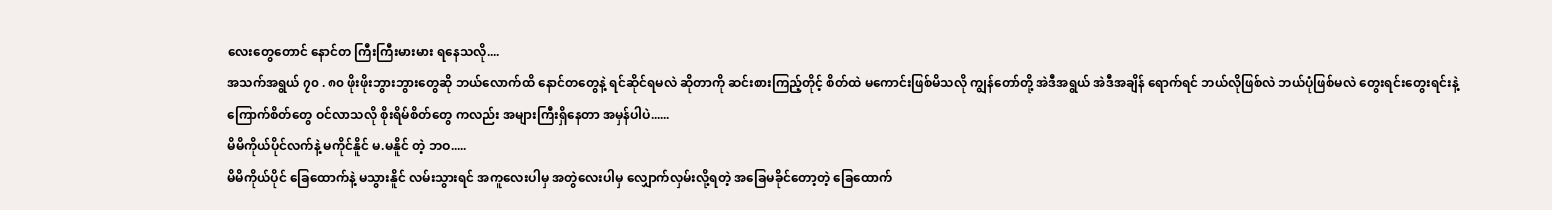လေးတွေတောင် နောင်တ ကြီးကြီးမားမား ရနေသလို....
အသက်အရွယ် ၇၀ . ၈၀ ဖိုးဖိုးဘွားဘွားတွေဆို ဘယ်လောက်ထိ နောင်တတွေနဲ့ ရင်ဆိုင်ရမလဲ ဆိုတာကို ဆင်းစားကြည့်တိုင့် စိတ်ထဲ မကောင်းဖြစ်မိသလို ကျွန်တော်တို့ အဲဒီအရွယ် အဲဒီအချိန် ရောက်ရင် ဘယ်လိုဖြစ်လဲ ဘယ်ပုံဖြစ်မလဲ တွေးရင်းတွေးရင်းနဲ့ ကြောက်စိတ်တွေ ဝင်လာသလို စိုးရိမ်စိတ်တွေ ကလည်း အများကြီးရှိနေတာ အမှန်ပါပဲ......
မိမိကိုယ်ပိုင်လက်နဲ့ မကိုင်နိူင် မ.မနိူင် တဲ့ ဘဝ.....
မိမိကိုယ်ပိုင် ခြေထောက်နဲ့ မသွားနိူင် လမ်းသွားရင် အကူလေးပါမှ အတွဲလေးပါမှ လျှောက်လှမ်းလို့ရတဲ့ အခြေမခိုင်တော့တဲ့ ခြေထောက်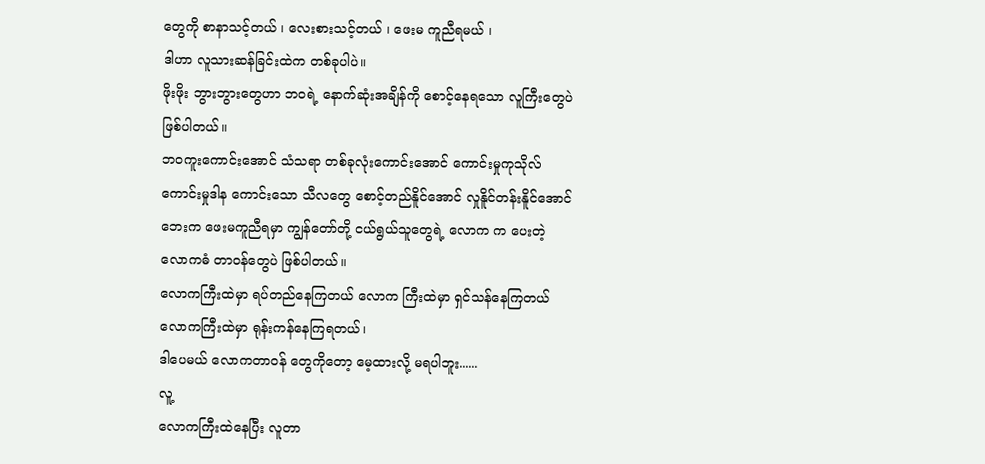တွေကို စာနာသင့်တယ် ၊ လေးစားသင့်တယ် ၊ ဖေးမ ကူညီရမယ် ၊
ဒါဟာ လူသားဆန်ခြင်းထဲက တစ်ခုပါပဲ။
ဖိုးဖိုး ဘွားဘွားတွေဟာ ဘဝရဲ့ နောက်ဆုံးအချိန်ကို စောင့်နေရသော လူကြီးတွေပဲ ဖြစ်ပါတယ်။
ဘဝကူးကောင်းအောင် သံသရာ တစ်ခုလုံးကောင်းအောင် ကောင်းမှုကုသိုလ် ကောင်းမှုဒါန ကောင်းသော သီလတွေ စောင့်တည်နိူင်အောင် လှုနိူင်တန်းနိူင်အောင် ဘေးက ဖေးမကူညီရမှာ ကျွန်တော်တို့ ငယ်ရွယ်သူတွေရဲ့ လောက က ပေးတဲ့ လောကဓံ တာဝန်တွေပဲ ဖြစ်ပါတယ်။
လောကကြီးထဲမှာ ရပ်တည်နေကြတယ် လောက ကြီးထဲမှာ ရှင်သန်နေကြတယ် လောကကြီးထဲမှာ ရုန်းကန်နေကြရတယ်၊
ဒါပေမယ် လောကတာဝန် တွေကိုတော့ မေ့ထားလို့ မရပါဘူး......
လူ့
လောကကြီးထဲနေပြီး လူတာ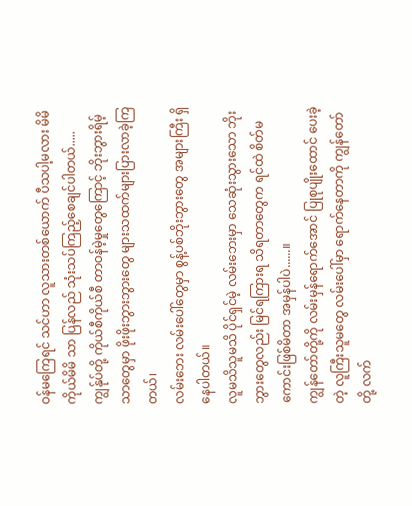ဝန်မကြေရင် သင်ဟာ လူသားတစ်ယောက် ပီသပါ့မလား မိမိကိုယ်မိမိ သာ ပြန်လည် သုံးသပ်ကြည့်စေချင်ပါတယ်.....
ကျွန်ုပ်တို့ ကိုယ်စီကိုယ်စီ တာဝန်မဲ့မှုတွေကြောင့် ဘိုးဘွားရိမ့်သာတွေမှာ ဖိုးဖိုးဘွားဘွားတွေ များသထက်များပြားလာခဲ့ကြတယ်၊
လမ်းဘေး လမ်းပေါ်တွေမှာ စွန့်ပစ်ဘိုးဘွားတွေ အများကြီး ရှိနေပါတယ်။
လူမသိသူမသိ ပိုင်ရှင်မဲ့ လမ်းဘေးမှာ သေဆုံးသွားသော ဘိုးဘွားတွေလည်း မြင်ရကြားရ သိရတာတွေက ရင်ထဲ စိတ်မကောင်းဖြစ်မိတာ အမှန်ပါပဲ......။
ကျွန်တော်တို့ကို လမ်းမှန်ရောက်အောင် ပြုစုပျိုးထောင် ပေးခဲ့တဲ့ လူကြီးသူမတွေ လမ်းပေါ်မှာ ရောက်နေတာကို ကျွန်တော်တို့ လက်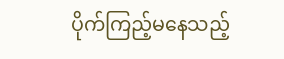ပိုက်ကြည့်မနေသည့်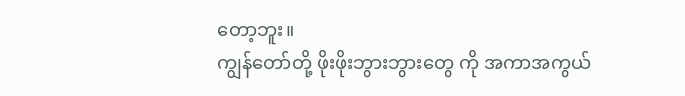တော့ဘူး။
ကျွန်တော်တို့ ဖိုးဖိုးဘွားဘွားတွေ ကို အကာအကွယ်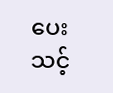ပေးသင့်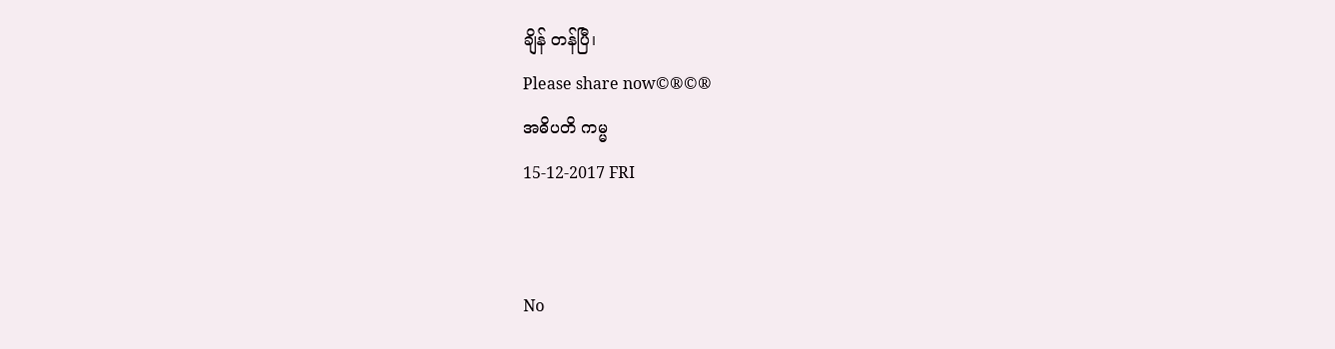ချိန် တန်ပြီ၊
Please share now©®©®
အဓိပတိ ကမ္မ
15-12-2017 FRI


No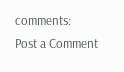comments:
Post a Comment